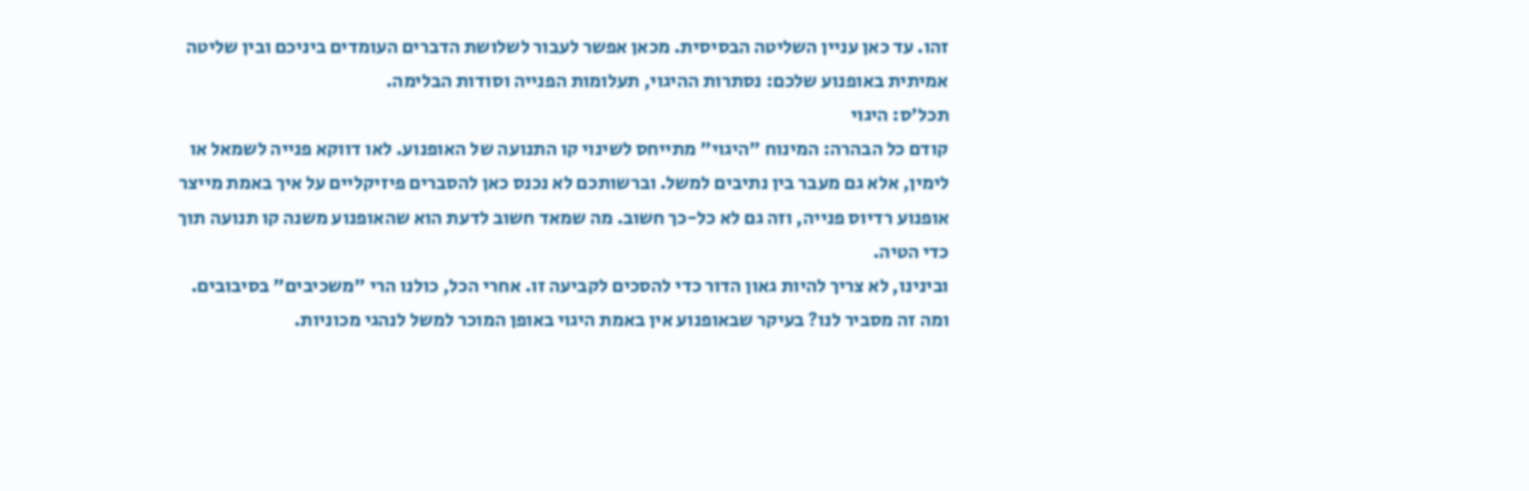זהו. עד כאן עניין השליטה הבסיסית. מכאן אפשר לעבור לשלושת הדברים העומדים ביניכם ובין שליטה אמיתית באופנוע שלכם: נסתרות ההיגוי, תעלומות הפנייה וסודות הבלימה.
תכל'ס: היגוי
קודם כל הבהרה: המינוח "היגוי" מתייחס לשינוי קו התנועה של האופנוע. לאו דווקא פנייה לשמאל או לימין, אלא גם מעבר בין נתיבים למשל. וברשותכם לא נכנס כאן להסברים פיזיקליים על איך באמת מייצר אופנוע רדיוס פנייה, וזה גם לא כל-כך חשוב. מה שמאד חשוב לדעת הוא שהאופנוע משנה קו תנועה תוך כדי הטיה.
ובינינו, לא צריך להיות גאון הדור כדי להסכים לקביעה זו. אחרי הכל, כולנו הרי "משכיבים" בסיבובים. ומה זה מסביר לנו? בעיקר שבאופנוע אין באמת היגוי באופן המוכר למשל לנהגי מכוניות.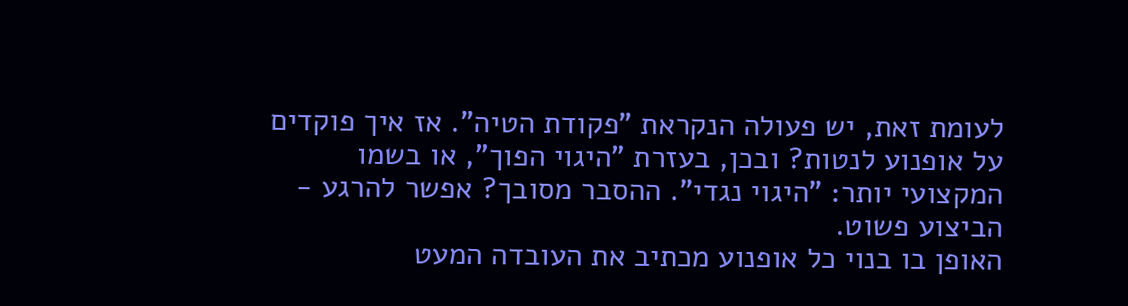לעומת זאת, יש פעולה הנקראת "פקודת הטיה". אז איך פוקדים על אופנוע לנטות? ובכן, בעזרת "היגוי הפוך", או בשמו המקצועי יותר: "היגוי נגדי". ההסבר מסובך? אפשר להרגע - הביצוע פשוט.
האופן בו בנוי כל אופנוע מכתיב את העובדה המעט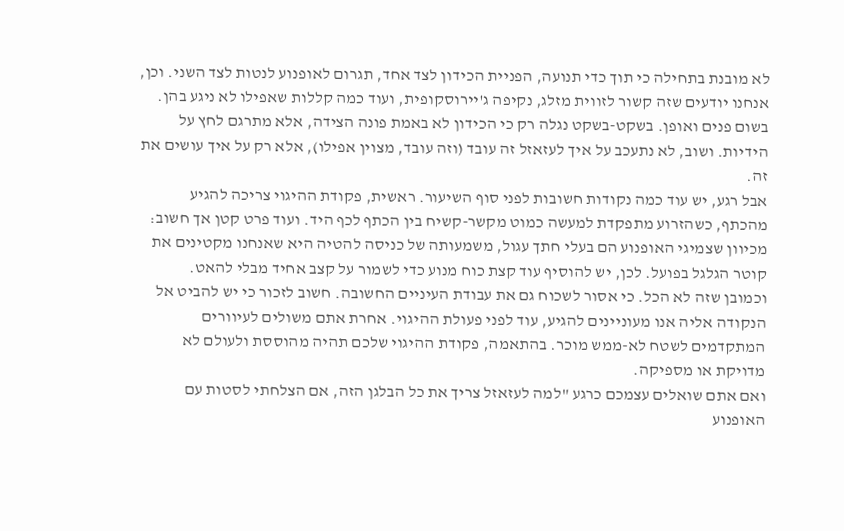לא מובנת בתחילה כי תוך כדי תנועה, הפניית הכידון לצד אחד, תגרום לאופנוע לנטות לצד השני. וכן, אנחנו יודעים שזה קשור לזווית מזלג, נקיפה ג'יירוסקופית, ועוד כמה קללות שאפילו לא ניגע בהן. בשום פנים ואופן. בשקט-בשקט נגלה רק כי הכידון לא באמת פונה הצידה, אלא מתרגם לחץ על הידיות. ושוב, לא נתעכב על איך לעזאזל זה עובד (וזה עובד, מצוין אפילו), אלא רק על איך עושים את זה.
אבל רגע, יש עוד כמה נקודות חשובות לפני סוף השיעור. ראשית, פקודת ההיגוי צריכה להגיע מהכתף, כשהזרוע מתפקדת למעשה כמוט מקשר-קשיח בין הכתף לכף היד. ועוד פרט קטן אך חשוב: מכיוון שצמיגי האופנוע הם בעלי חתך עגול, משמעותה של כניסה להטיה היא שאנחנו מקטינים את קוטר הגלגל בפועל. לכן, יש להוסיף עוד קצת כוח מנוע כדי לשמור על קצב אחיד מבלי להאט.
וכמובן שזה לא הכל. כי אסור לשכוח גם את עבודת העיניים החשובה. חשוב לזכור כי יש להביט אל הנקודה אליה אנו מעוניינים להגיע, עוד לפני פעולת ההיגוי. אחרת אתם משולים לעיוורים המתקדמים לשטח לא-ממש מוכר. בהתאמה, פקודת ההיגוי שלכם תהיה מהוססת ולעולם לא מדויקת או מספיקה.
ואם אתם שואלים עצמכם כרגע "למה לעזאזל צריך את כל הבלגן הזה, אם הצלחתי לסטות עם האופנוע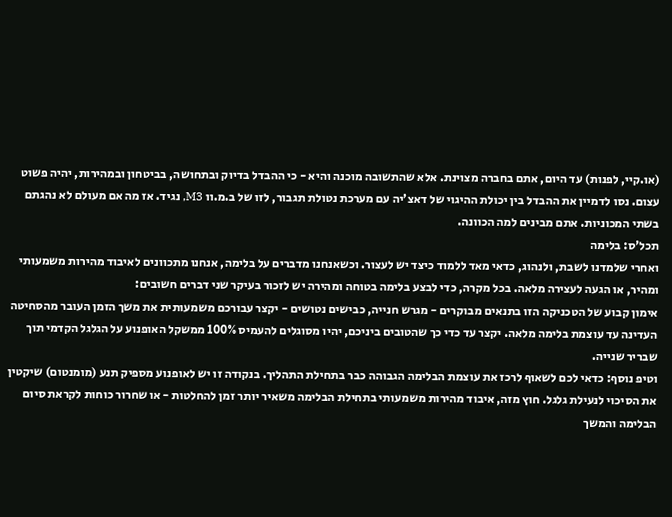(או.קיי, לפנות) עד היום, אתם בחברה מצוינת. אלא שהתשובה מוכנה והיא - כי ההבדל בדיוק ובתחושה, בביטחון ובמהירות, יהיה פשוט עצום. נסו לדמיין את ההבדל בין יכולת ההיגוי של דאצ'יה עם מערכת נטולת תגבור, לזו של ב.מ.וו M3, נגיד. אז מה אם מעולם לא נהגתם בשתי המכוניות. אתם מבינים למה הכוונה.
תכל'ס: בלימה
ואחרי שלמדנו לשבת, ולנהוג, כדאי מאד ללמוד כיצד יש לעצור. וכשאנחנו מדברים על בלימה, אנחנו מתכוונים לאיבוד מהירות משמעותי ומהיר, או הגעה לעצירה מלאה. בכל מקרה, כדי לבצע בלימה בטוחה ומהירה יש לזכור בעיקר שני דברים חשובים:
אימון קבוע של הטכניקה הזו בתנאים מבוקרים - מגרש חנייה, כבישים נטושים - יקצר עבורכם משמעותית את משך הזמן העובר מהסחיטה העדינה עד עוצמת בלימה מלאה. יקצר עד כדי כך שהטובים ביניכם, יהיו מסוגלים להעמיס 100% ממשקל האופנוע על הגלגל הקדמי תוך שבריר שנייה.
וטיפ נוסף: כדאי לכם לשאוף לרכז את עוצמת הבלימה הגבוהה כבר בתחילת התהליך. בנקודה זו יש לאופנוע מספיק תנע (מומנטום) שיקטין את הסיכוי לנעילת גלגל. חוץ מזה, איבוד מהירות משמעותי בתחילת הבלימה משאיר יותר זמן להחלטות - או שחרור כוחות לקראת סיום הבלימה והמשך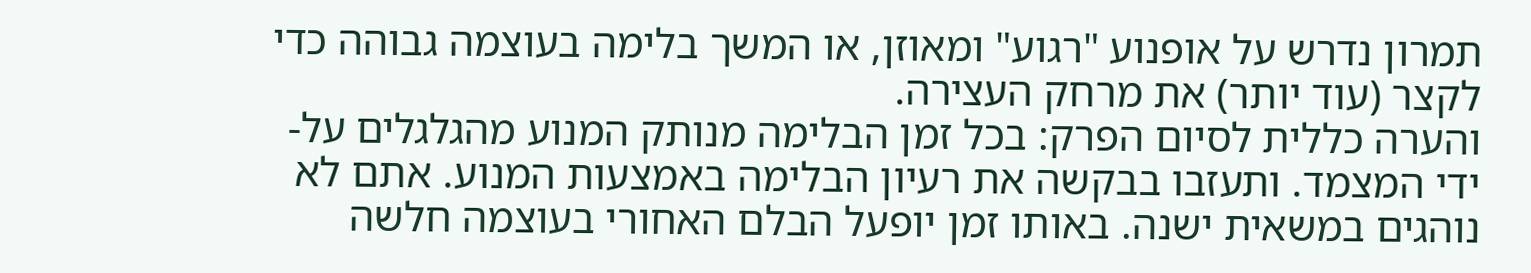תמרון נדרש על אופנוע "רגוע" ומאוזן, או המשך בלימה בעוצמה גבוהה כדי לקצר (עוד יותר) את מרחק העצירה.
והערה כללית לסיום הפרק: בכל זמן הבלימה מנותק המנוע מהגלגלים על-ידי המצמד. ותעזבו בבקשה את רעיון הבלימה באמצעות המנוע. אתם לא נוהגים במשאית ישנה. באותו זמן יופעל הבלם האחורי בעוצמה חלשה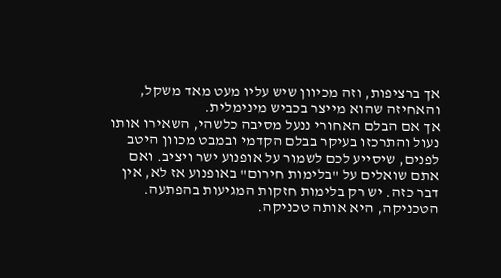אך ברציפות, וזה מכיוון שיש עליו מעט מאד משקל, והאחיזה שהוא מייצר בכביש מינימלית.
אך אם הבלם האחורי ננעל מסיבה כלשהי, השאירו אותו נעול והתרכזו בעיקר בבלם הקדמי ובמבט מכוון היטב לפנים, שיסייע לכם לשמור על אופנוע ישר ויציב. ואם אתם שואלים על "בלימות חירום" באופנוע אז לא, אין דבר כזה. יש רק בלימות חזקות המגיעות בהפתעה. הטכניקה, היא אותה טכניקה.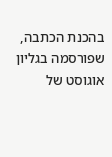בהכנת הכתבה, שפורסמה בגליון אוגוסט של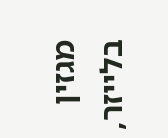מגזין בלייזר,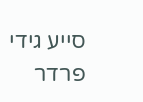סייע גידי פרדר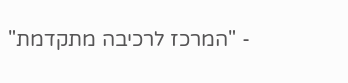- "המרכז לרכיבה מתקדמת"